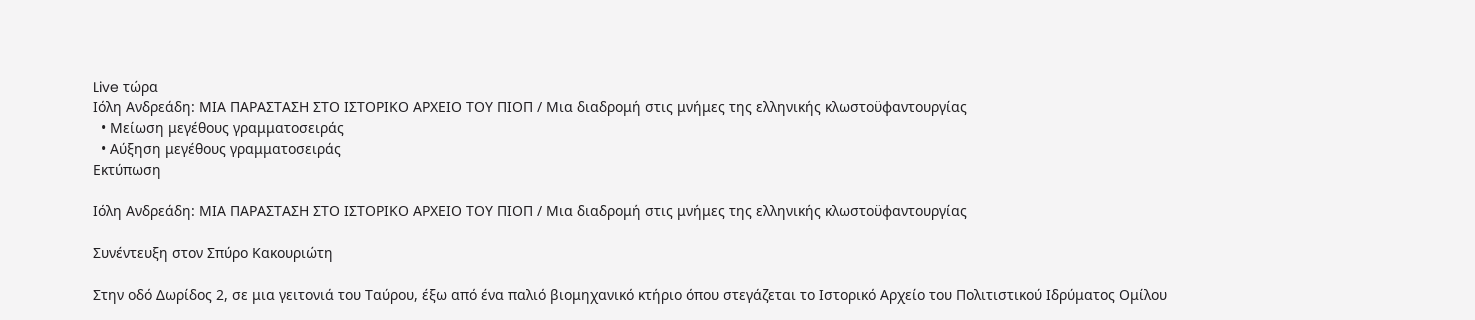Live τώρα
Ιόλη Ανδρεάδη: ΜΙΑ ΠΑΡΑΣΤΑΣΗ ΣΤΟ ΙΣΤΟΡΙΚΟ ΑΡΧΕΙΟ ΤΟΥ ΠΙΟΠ / Μια διαδρομή στις μνήμες της ελληνικής κλωστοϋφαντουργίας
  • Μείωση μεγέθους γραμματοσειράς
  • Αύξηση μεγέθους γραμματοσειράς
Εκτύπωση

Ιόλη Ανδρεάδη: ΜΙΑ ΠΑΡΑΣΤΑΣΗ ΣΤΟ ΙΣΤΟΡΙΚΟ ΑΡΧΕΙΟ ΤΟΥ ΠΙΟΠ / Μια διαδρομή στις μνήμες της ελληνικής κλωστοϋφαντουργίας

Συνέντευξη στον Σπύρο Κακουριώτη

Στην οδό Δωρίδος 2, σε μια γειτονιά του Ταύρου, έξω από ένα παλιό βιομηχανικό κτήριο όπου στεγάζεται το Ιστορικό Αρχείο του Πολιτιστικού Ιδρύματος Ομίλου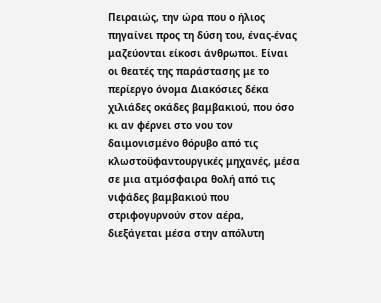Πειραιώς, την ώρα που ο ήλιος πηγαίνει προς τη δύση του, ένας-ένας μαζεύονται είκοσι άνθρωποι. Είναι οι θεατές της παράστασης με το περίεργο όνομα Διακόσιες δέκα χιλιάδες οκάδες βαμβακιού, που όσο κι αν φέρνει στο νου τον δαιμονισμένο θόρυβο από τις κλωστοϋφαντουργικές μηχανές, μέσα σε μια ατμόσφαιρα θολή από τις νιφάδες βαμβακιού που στριφογυρνούν στον αέρα, διεξάγεται μέσα στην απόλυτη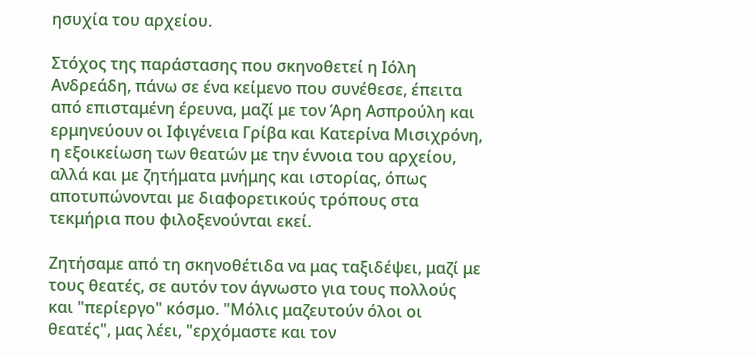ησυχία του αρχείου.

Στόχος της παράστασης που σκηνοθετεί η Ιόλη Ανδρεάδη, πάνω σε ένα κείμενο που συνέθεσε, έπειτα από επισταμένη έρευνα, μαζί με τον Άρη Ασπρούλη και ερμηνεύουν οι Ιφιγένεια Γρίβα και Κατερίνα Μισιχρόνη, η εξοικείωση των θεατών με την έννοια του αρχείου, αλλά και με ζητήματα μνήμης και ιστορίας, όπως αποτυπώνονται με διαφορετικούς τρόπους στα τεκμήρια που φιλοξενούνται εκεί.

Ζητήσαμε από τη σκηνοθέτιδα να μας ταξιδέψει, μαζί με τους θεατές, σε αυτόν τον άγνωστο για τους πολλούς και "περίεργο" κόσμο. "Μόλις μαζευτούν όλοι οι θεατές", μας λέει, "ερχόμαστε και τον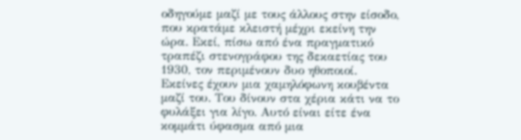οδηγούμε μαζί με τους άλλους στην είσοδο, που κρατάμε κλειστή μέχρι εκείνη την ώρα. Εκεί, πίσω από ένα πραγματικό τραπέζι στενογράφου της δεκαετίας του 1930, τον περιμένουν δυο ηθοποιοί. Εκείνες έχουν μια χαμηλόφωνη κουβέντα μαζί του. Του δίνουν στα χέρια κάτι να το φυλάξει για λίγο. Αυτό είναι είτε ένα κομμάτι ύφασμα από μια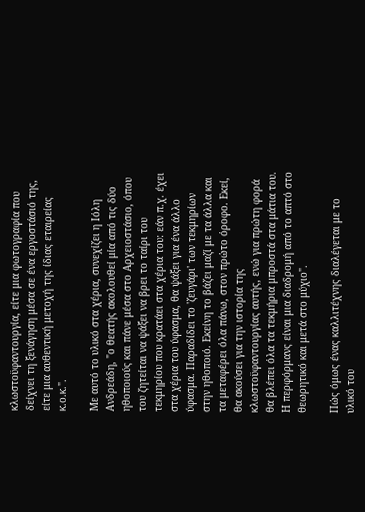κλωστοϋφαντουργία, είτε μια φωτογραφία που δείχνει τη ξενάγηση μέσα σε ένα εργοστάσιό της, είτε μια αυθεντική μετοχή της ίδιας εταιρείας κ.ο.κ.".

Με αυτό το υλικό στα χέρια, συνεχίζει η Ιόλη Ανδρεάδη, "ο θεατής ακολουθεί μία από τις δύο ηθοποιούς και πάνε μέσα στο Αρχειοστάσιο, όπου του ζητείται να ψάξει να βρει το ταίρι του τεκμηρίου που κρατάει στα χέρια του: εάν π.χ. έχει στα χέρια του ύφασμα, θα ψάξει για ένα άλλο ύφασμα. Παραδίδει το 'ζευγάρι' των τεκμηρίων στην ηθοποιό. Εκείνη το βάζει μαζί με τα άλλα και τα μεταφέρει όλα πάνω, στον πρώτο όροφο. Εκεί, θα ακούσει για την ιστορία της κλωστοϋφαντουργίας αυτής, ενώ για πρώτη φορά θα βλέπει όλα τα τεκμήρια μπροστά στα μάτια του. Η περφόρμανς είναι μια διαδρομή από το απτό στο θεωρητικό και μετά στο μύχιο".

Πώς όμως ένας καλλιτέχνης διαλέγεται με το υλικό του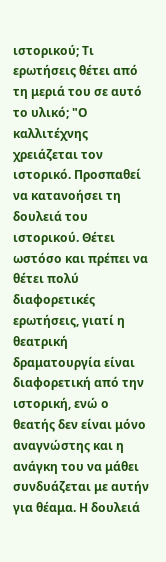ιστορικού; Τι ερωτήσεις θέτει από τη μεριά του σε αυτό το υλικό; "Ο καλλιτέχνης χρειάζεται τον ιστορικό. Προσπαθεί να κατανοήσει τη δουλειά του ιστορικού. Θέτει ωστόσο και πρέπει να θέτει πολύ διαφορετικές ερωτήσεις, γιατί η θεατρική δραματουργία είναι διαφορετική από την ιστορική, ενώ ο θεατής δεν είναι μόνο αναγνώστης και η ανάγκη του να μάθει συνδυάζεται με αυτήν για θέαμα. Η δουλειά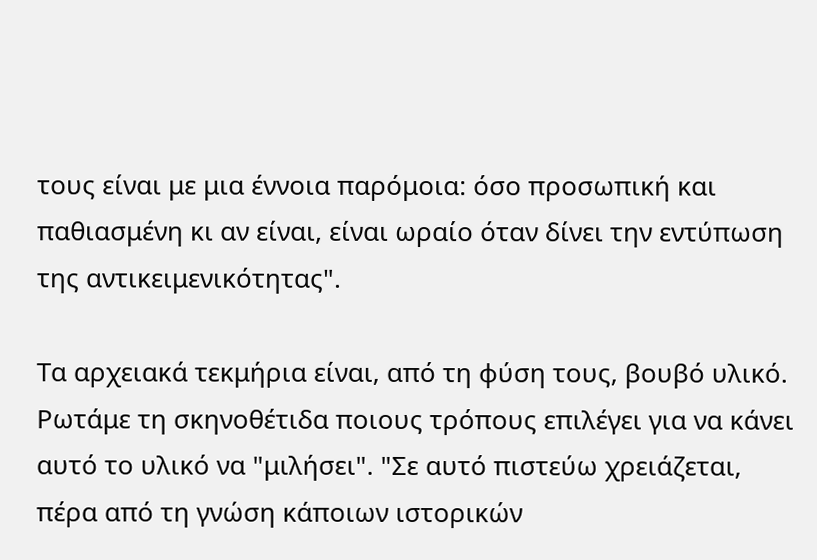τους είναι με μια έννοια παρόμοια: όσο προσωπική και παθιασμένη κι αν είναι, είναι ωραίο όταν δίνει την εντύπωση της αντικειμενικότητας".

Τα αρχειακά τεκμήρια είναι, από τη φύση τους, βουβό υλικό. Ρωτάμε τη σκηνοθέτιδα ποιους τρόπους επιλέγει για να κάνει αυτό το υλικό να "μιλήσει". "Σε αυτό πιστεύω χρειάζεται, πέρα από τη γνώση κάποιων ιστορικών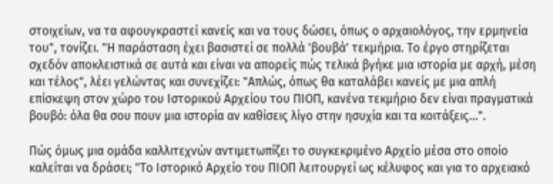στοιχείων, να τα αφουγκραστεί κανείς και να τους δώσει, όπως ο αρχαιολόγος, την ερμηνεία του", τονίζει. "Η παράσταση έχει βασιστεί σε πολλά 'βουβά' τεκμήρια. Το έργο στηρίζεται σχεδόν αποκλειστικά σε αυτά και είναι να απορείς πώς τελικά βγήκε μια ιστορία με αρχή, μέση και τέλος", λέει γελώντας και συνεχίζει: "Απλώς, όπως θα καταλάβει κανείς με μια απλή επίσκεψη στον χώρο του Ιστορικού Αρχείου του ΠΙΟΠ, κανένα τεκμήριο δεν είναι πραγματικά βουβό: όλα θα σου πουν μια ιστορία αν καθίσεις λίγο στην ησυχία και τα κοιτάξεις...".

Πώς όμως μια ομάδα καλλιτεχνών αντιμετωπίζει το συγκεκριμένο Αρχείο μέσα στο οποίο καλείται να δράσει; "Το Ιστορικό Αρχείο του ΠΙΟΠ λειτουργεί ως κέλυφος και για το αρχειακό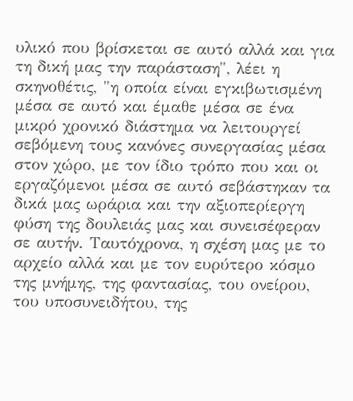υλικό που βρίσκεται σε αυτό αλλά και για τη δική μας την παράσταση", λέει η σκηνοθέτις, "η οποία είναι εγκιβωτισμένη μέσα σε αυτό και έμαθε μέσα σε ένα μικρό χρονικό διάστημα να λειτουργεί σεβόμενη τους κανόνες συνεργασίας μέσα στον χώρο, με τον ίδιο τρόπο που και οι εργαζόμενοι μέσα σε αυτό σεβάστηκαν τα δικά μας ωράρια και την αξιοπερίεργη φύση της δουλειάς μας και συνεισέφεραν σε αυτήν. Ταυτόχρονα, η σχέση μας με το αρχείο αλλά και με τον ευρύτερο κόσμο της μνήμης, της φαντασίας, του ονείρου, του υποσυνειδήτου, της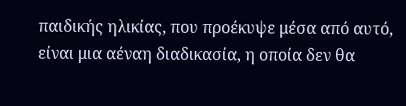παιδικής ηλικίας, που προέκυψε μέσα από αυτό, είναι μια αέναη διαδικασία, η οποία δεν θα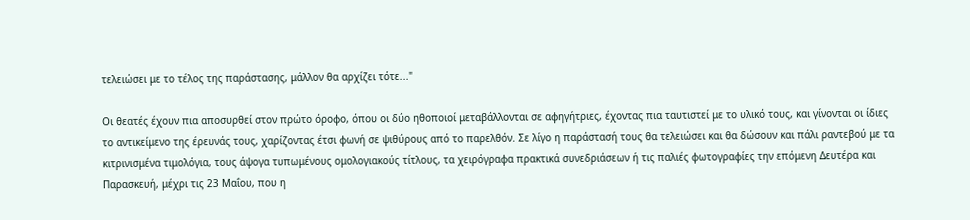τελειώσει με το τέλος της παράστασης, μάλλον θα αρχίζει τότε..."

Οι θεατές έχουν πια αποσυρθεί στον πρώτο όροφο, όπου οι δύο ηθοποιοί μεταβάλλονται σε αφηγήτριες, έχοντας πια ταυτιστεί με το υλικό τους, και γίνονται οι ίδιες το αντικείμενο της έρευνάς τους, χαρίζοντας έτσι φωνή σε ψιθύρους από το παρελθόν. Σε λίγο η παράστασή τους θα τελειώσει και θα δώσουν και πάλι ραντεβού με τα κιτρινισμένα τιμολόγια, τους άψογα τυπωμένους ομολογιακούς τίτλους, τα χειρόγραφα πρακτικά συνεδριάσεων ή τις παλιές φωτογραφίες την επόμενη Δευτέρα και Παρασκευή, μέχρι τις 23 Μαΐου, που η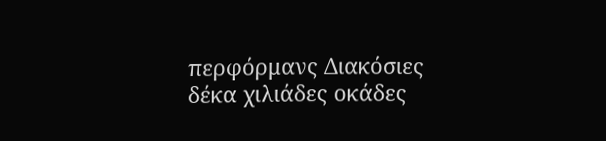περφόρμανς Διακόσιες δέκα χιλιάδες οκάδες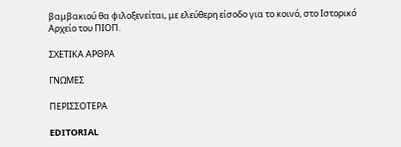βαμβακιού θα φιλοξενείται, με ελεύθερη είσοδο για το κοινό, στο Ιστορικό Αρχείο του ΠΙΟΠ.

ΣΧΕΤΙΚΑ ΑΡΘΡΑ

ΓΝΩΜΕΣ

ΠΕΡΙΣΣΟΤΕΡΑ

EDITORIAL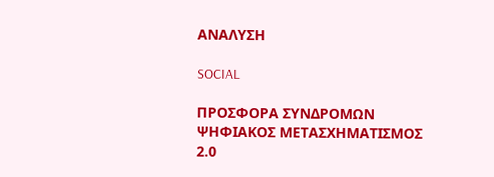ΑΝΑΛΥΣΗ

SOCIAL

ΠΡΟΣΦΟΡΑ ΣΥΝΔΡΟΜΩΝ
ΨΗΦΙΑΚΟΣ ΜΕΤΑΣΧΗΜΑΤΙΣΜΟΣ 2.0